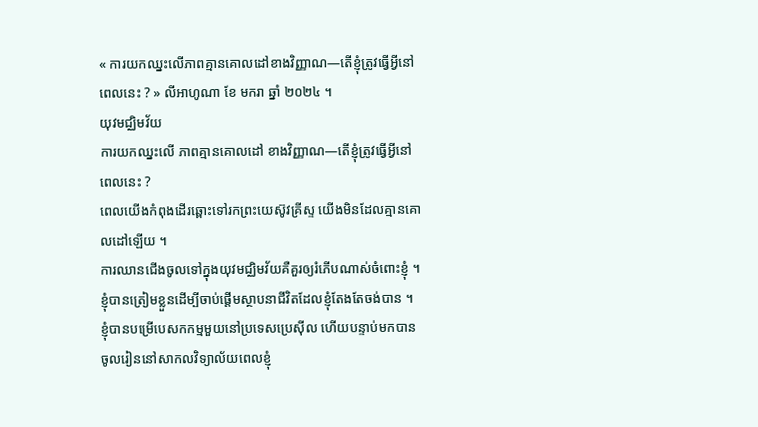« ការយកឈ្នះលើភាពគ្មានគោលដៅខាងវិញ្ញាណ—តើខ្ញុំត្រូវធ្វើអ្វីនៅពេលនេះ ? » លីអាហូណា ខែ មករា ឆ្នាំ ២០២៤ ។
យុវមជ្ឈិមវ័យ
ការយកឈ្នះលើ ភាពគ្មានគោលដៅ ខាងវិញ្ញាណ—តើខ្ញុំត្រូវធ្វើអ្វីនៅពេលនេះ ?
ពេលយើងកំពុងដើរឆ្ពោះទៅរកព្រះយេស៊ូវគ្រីស្ទ យើងមិនដែលគ្មានគោលដៅឡើយ ។
ការឈានជើងចូលទៅក្នុងយុវមជ្ឈិមវ័យគឺគួរឲ្យរំភើបណាស់ចំពោះខ្ញុំ ។ ខ្ញុំបានត្រៀមខ្លួនដើម្បីចាប់ផ្ដើមស្ថាបនាជីវិតដែលខ្ញុំតែងតែចង់បាន ។ ខ្ញុំបានបម្រើបេសកកម្មមួយនៅប្រទេសប្រេស៊ីល ហើយបន្ទាប់មកបានចូលរៀននៅសាកលវិទ្យាល័យពេលខ្ញុំ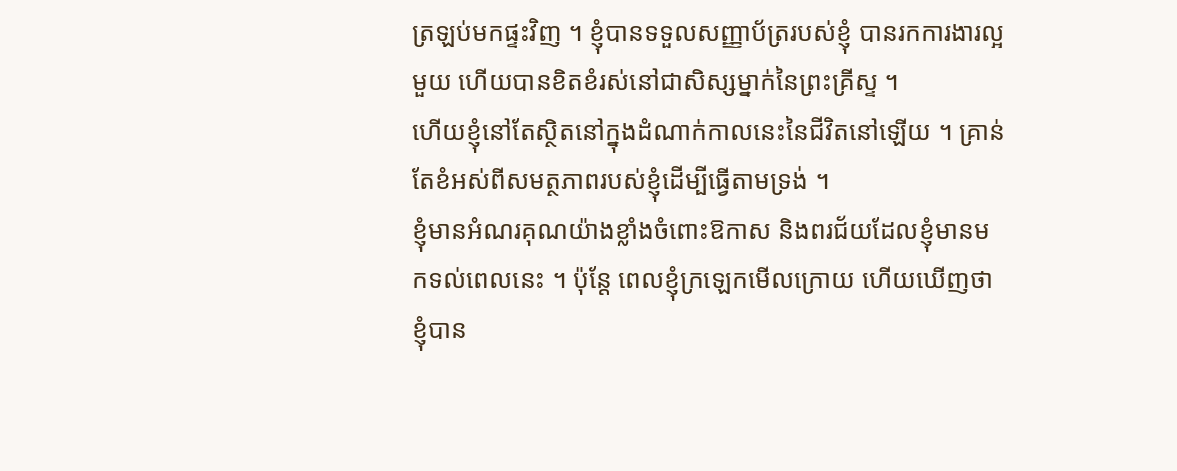ត្រឡប់មកផ្ទះវិញ ។ ខ្ញុំបានទទួលសញ្ញាប័ត្ររបស់ខ្ញុំ បានរកការងារល្អមួយ ហើយបានខិតខំរស់នៅជាសិស្សម្នាក់នៃព្រះគ្រីស្ទ ។
ហើយខ្ញុំនៅតែស្ថិតនៅក្នុងដំណាក់កាលនេះនៃជីវិតនៅឡើយ ។ គ្រាន់តែខំអស់ពីសមត្ថភាពរបស់ខ្ញុំដើម្បីធ្វើតាមទ្រង់ ។
ខ្ញុំមានអំណរគុណយ៉ាងខ្លាំងចំពោះឱកាស និងពរជ័យដែលខ្ញុំមានមកទល់ពេលនេះ ។ ប៉ុន្តែ ពេលខ្ញុំក្រឡេកមើលក្រោយ ហើយឃើញថា ខ្ញុំបាន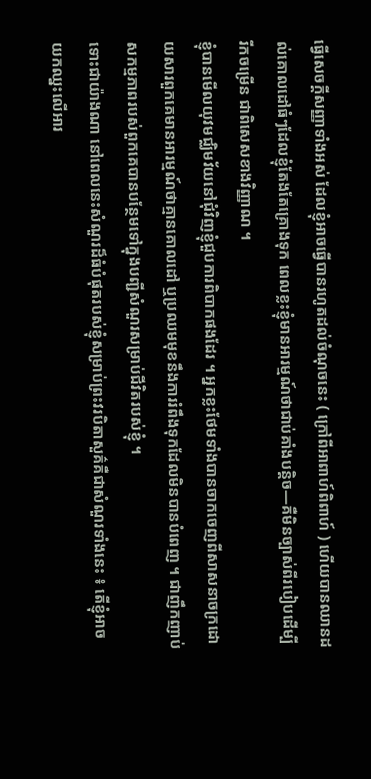ធ្វើសេចក្ដីសញ្ញាទាំងអស់ ដែលខ្ញុំអាចធ្វើបានរហូតដល់ចំណុចនេះ ( ក្រៅពីអាពាហ៍ពិពាហ៍ ) ហើយបានឈានដល់គោលដៅធំៗដែលខ្ញុំតែងតែគ្រោងទុក ពេលខ្លះខ្ញុំមានអារម្មណ៍ថាជាប់គាំងបន្តិច—គឺមិនច្បាស់ពីរបៀបដើម្បីរីកចម្រើន ជាពិសេសខាងវិញ្ញាណ ។
ខ្ញុំបានមើលយុវមជ្ឈិមវ័យនៅជុំវិញខ្ញុំជួបការពិបាកផងដែរ ។ អ្នកខ្លះថែមទាំងបានចាកចេញពីសាសនាចក្រដោយសារពួកគេមានអារម្មណ៍ថាគ្មានគោលដៅ ឬប្រឈមមុខនឹងការរំពឹងទុកដែលមិនបានបំពេញ ។ ជាញឹកញាប់ សកម្មភាពរបស់ពួកគេបានបន្ថែមទៅក្នុងបញ្ជីសំណួរសម្រាប់ជីវិតរបស់ខ្ញុំ ។
ទោះជាយ៉ាងណា នៅពេលនេះសំណួរដ៏ធំបំផុតរបស់ខ្ញុំសម្រាប់ព្រះវរបិតាសួគ៌គឺជាសំណួរទាំងនេះ ៖ តើខ្ញុំអាចយកឈ្នះលើអារ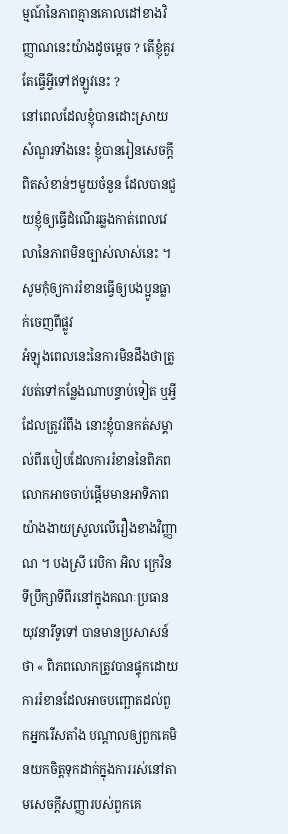ម្មណ៍នៃភាពគ្មានគោលដៅខាងវិញ្ញាណនេះយ៉ាងដូចម្ដេច ? តើខ្ញុំគួរតែធ្វើអ្វីទៅឥឡូវនេះ ?
នៅពេលដែលខ្ញុំបានដោះស្រាយសំណួរទាំងនេះ ខ្ញុំបានរៀនសេចក្ដីពិតសំខាន់ៗមួយចំនួន ដែលបានជួយខ្ញុំឲ្យធ្វើដំណើរឆ្លងកាត់ពេលវេលានៃភាពមិនច្បាស់លាស់នេះ ។
សូមកុំឲ្យការរំខានធ្វើឲ្យបងប្អូនធ្លាក់ចេញពីផ្លូវ
អំឡុងពេលនេះនៃការមិនដឹងថាត្រូវបត់ទៅកន្លែងណាបន្ទាប់ទៀត ឬអ្វីដែលត្រូវរំពឹង នោះខ្ញុំបានកត់សម្គាល់ពីរបៀបដែលការរំខាននៃពិភពលោកអាចចាប់ផ្តើមមានអាទិភាពយ៉ាងងាយស្រួលលើរឿងខាងវិញ្ញាណ ។ បងស្រី រេបិកា អិល ក្រេវិន ទីប្រឹក្សាទីពីរនៅក្នុងគណៈប្រធានយុវនារីទូទៅ បានមានប្រសាសន៍ថា « ពិភពលោកត្រូវបានផ្ទុកដោយការរំខានដែលអាចបញ្ឆោតដល់ពួកអ្នករើសតាំង បណ្តាលឲ្យពួកគេមិនយកចិត្តទុកដាក់ក្នុងការរស់នៅតាមសេចក្ដីសញ្ញារបស់ពួកគេ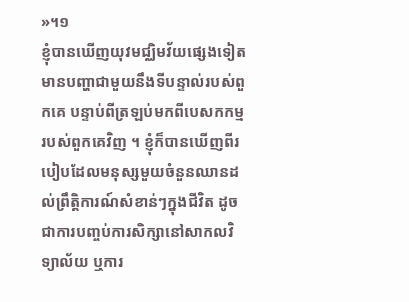»។១
ខ្ញុំបានឃើញយុវមជ្ឈិមវ័យផ្សេងទៀតមានបញ្ហាជាមួយនឹងទីបន្ទាល់របស់ពួកគេ បន្ទាប់ពីត្រឡប់មកពីបេសកកម្មរបស់ពួកគេវិញ ។ ខ្ញុំក៏បានឃើញពីរបៀបដែលមនុស្សមួយចំនួនឈានដល់ព្រឹត្តិការណ៍សំខាន់ៗក្នុងជីវិត ដូចជាការបញ្ចប់ការសិក្សានៅសាកលវិទ្យាល័យ ឬការ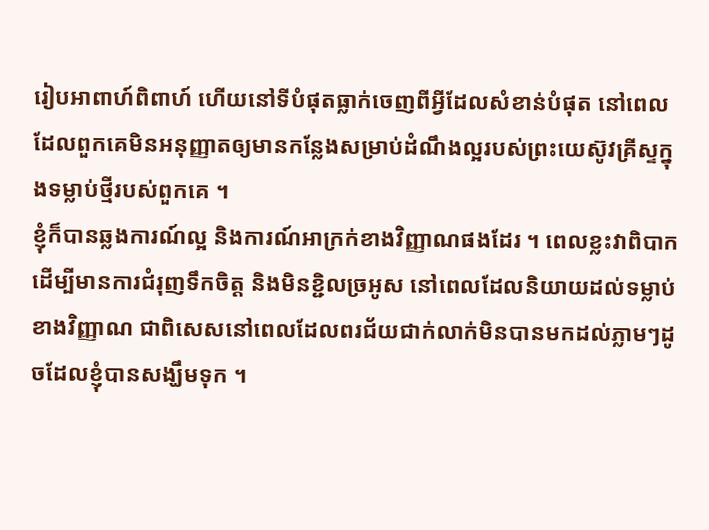រៀបអាពាហ៍ពិពាហ៍ ហើយនៅទីបំផុតធ្លាក់ចេញពីអ្វីដែលសំខាន់បំផុត នៅពេលដែលពួកគេមិនអនុញ្ញាតឲ្យមានកន្លែងសម្រាប់ដំណឹងល្អរបស់ព្រះយេស៊ូវគ្រីស្ទក្នុងទម្លាប់ថ្មីរបស់ពួកគេ ។
ខ្ញុំក៏បានឆ្លងការណ៍ល្អ និងការណ៍អាក្រក់ខាងវិញ្ញាណផងដែរ ។ ពេលខ្លះវាពិបាកដើម្បីមានការជំរុញទឹកចិត្ត និងមិនខ្ជិលច្រអូស នៅពេលដែលនិយាយដល់ទម្លាប់ខាងវិញ្ញាណ ជាពិសេសនៅពេលដែលពរជ័យជាក់លាក់មិនបានមកដល់ភ្លាមៗដូចដែលខ្ញុំបានសង្ឃឹមទុក ។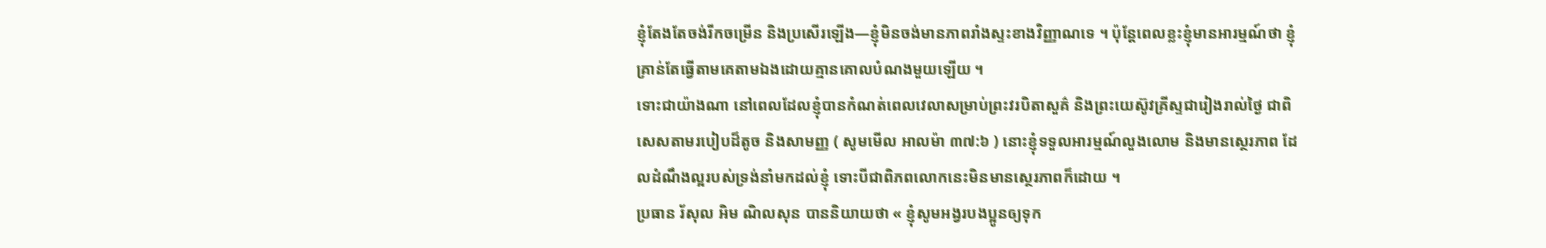ខ្ញុំតែងតែចង់រីកចម្រើន និងប្រសើរឡើង—ខ្ញុំមិនចង់មានភាពរាំងស្ទះខាងវិញ្ញាណទេ ។ ប៉ុន្តែពេលខ្លះខ្ញុំមានអារម្មណ៍ថា ខ្ញុំគ្រាន់តែធ្វើតាមគេតាមឯងដោយគ្មានគោលបំណងមួយឡើយ ។
ទោះជាយ៉ាងណា នៅពេលដែលខ្ញុំបានកំណត់ពេលវេលាសម្រាប់ព្រះវរបិតាសួគ៌ និងព្រះយេស៊ូវគ្រីស្ទជារៀងរាល់ថ្ងៃ ជាពិសេសតាមរបៀបដ៏តូច និងសាមញ្ញ ( សូមមើល អាលម៉ា ៣៧:៦ ) នោះខ្ញុំទទួលអារម្មណ៍លួងលោម និងមានស្ថេរភាព ដែលដំណឹងល្អរបស់ទ្រង់នាំមកដល់ខ្ញុំ ទោះបីជាពិភពលោកនេះមិនមានស្ថេរភាពក៏ដោយ ។
ប្រធាន រ័សុល អិម ណិលសុន បាននិយាយថា « ខ្ញុំសូមអង្វរបងប្អូនឲ្យទុក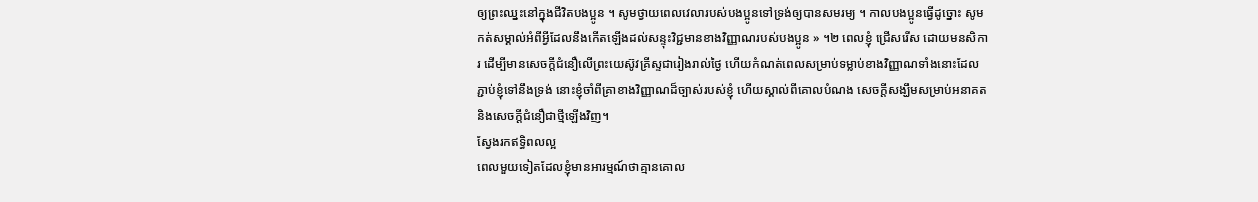ឲ្យព្រះឈ្នះនៅក្នុងជីវិតបងប្អូន ។ សូមថ្វាយពេលវេលារបស់បងប្អូនទៅទ្រង់ឲ្យបានសមរម្យ ។ កាលបងប្អូនធ្វើដូច្នោះ សូមកត់សម្គាល់អំពីអ្វីដែលនឹងកើតឡើងដល់សន្ទុះវិជ្ជមានខាងវិញ្ញាណរបស់បងប្អូន » ។២ ពេលខ្ញុំ ជ្រើសរើស ដោយមនសិការ ដើម្បីមានសេចក្ដីជំនឿលើព្រះយេស៊ូវគ្រីស្ទជារៀងរាល់ថ្ងៃ ហើយកំណត់ពេលសម្រាប់ទម្លាប់ខាងវិញ្ញាណទាំងនោះដែលភ្ជាប់ខ្ញុំទៅនឹងទ្រង់ នោះខ្ញុំចាំពីគ្រាខាងវិញ្ញាណដ៏ច្បាស់របស់ខ្ញុំ ហើយស្គាល់ពីគោលបំណង សេចក្ដីសង្ឃឹមសម្រាប់អនាគត និងសេចក្ដីជំនឿជាថ្មីឡើងវិញ។
ស្វែងរកឥទ្ធិពលល្អ
ពេលមួយទៀតដែលខ្ញុំមានអារម្មណ៍ថាគ្មានគោល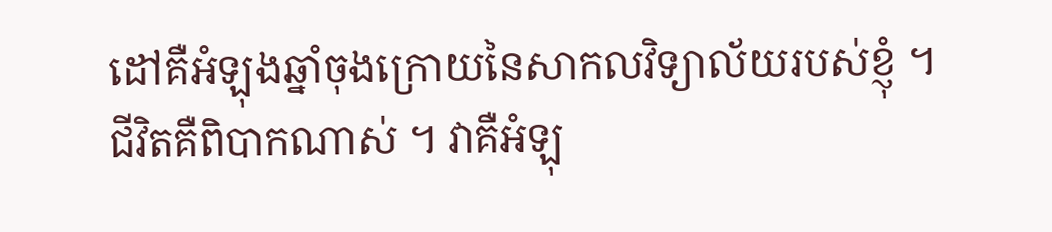ដៅគឺអំឡុងឆ្នាំចុងក្រោយនៃសាកលវិទ្យាល័យរបស់ខ្ញុំ ។ ជីវិតគឺពិបាកណាស់ ។ វាគឺអំឡុ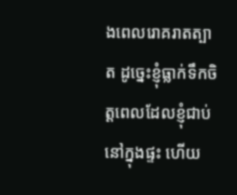ងពេលរោគរាតត្បាត ដូច្នេះខ្ញុំធ្លាក់ទឹកចិត្តពេលដែលខ្ញុំជាប់នៅក្នុងផ្ទះ ហើយ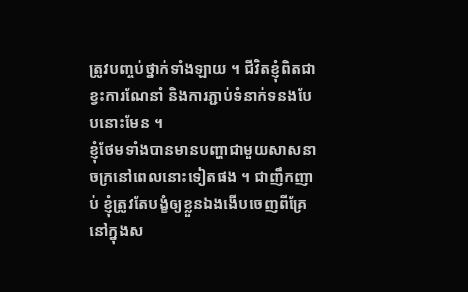ត្រូវបញ្ចប់ថ្នាក់ទាំងឡាយ ។ ជីវិតខ្ញុំពិតជាខ្វះការណែនាំ និងការភ្ជាប់ទំនាក់ទនងបែបនោះមែន ។
ខ្ញុំថែមទាំងបានមានបញ្ហាជាមួយសាសនាចក្រនៅពេលនោះទៀតផង ។ ជាញឹកញាប់ ខ្ញុំត្រូវតែបង្ខំឲ្យខ្លួនឯងងើបចេញពីគ្រែនៅក្នុងស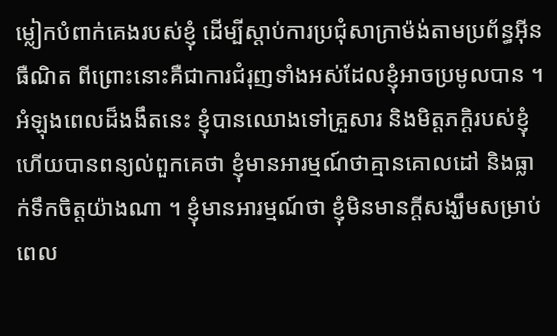ម្លៀកបំពាក់គេងរបស់ខ្ញុំ ដើម្បីស្តាប់ការប្រជុំសាក្រាម៉ង់តាមប្រព័ន្ធអ៊ីនធឺណិត ពីព្រោះនោះគឺជាការជំរុញទាំងអស់ដែលខ្ញុំអាចប្រមូលបាន ។
អំឡុងពេលដ៏ងងឹតនេះ ខ្ញុំបានឈោងទៅគ្រួសារ និងមិត្តភក្តិរបស់ខ្ញុំ ហើយបានពន្យល់ពួកគេថា ខ្ញុំមានអារម្មណ៍ថាគ្មានគោលដៅ និងធ្លាក់ទឹកចិត្តយ៉ាងណា ។ ខ្ញុំមានអារម្មណ៍ថា ខ្ញុំមិនមានក្តីសង្ឃឹមសម្រាប់ពេល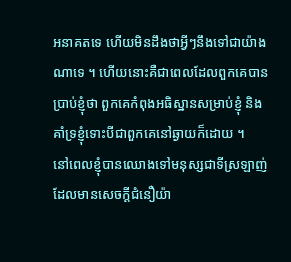អនាគតទេ ហើយមិនដឹងថាអ្វីៗនឹងទៅជាយ៉ាងណាទេ ។ ហើយនោះគឺជាពេលដែលពួកគេបានប្រាប់ខ្ញុំថា ពួកគេកំពុងអធិស្ឋានសម្រាប់ខ្ញុំ និងគាំទ្រខ្ញុំទោះបីជាពួកគេនៅឆ្ងាយក៏ដោយ ។
នៅពេលខ្ញុំបានឈោងទៅមនុស្សជាទីស្រឡាញ់ ដែលមានសេចក្ដីជំនឿយ៉ា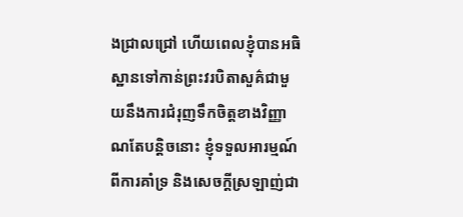ងជ្រាលជ្រៅ ហើយពេលខ្ញុំបានអធិស្ឋានទៅកាន់ព្រះវរបិតាសួគ៌ជាមួយនឹងការជំរុញទឹកចិត្តខាងវិញ្ញាណតែបន្តិចនោះ ខ្ញុំទទួលអារម្មណ៍ពីការគាំទ្រ និងសេចក្ដីស្រឡាញ់ជា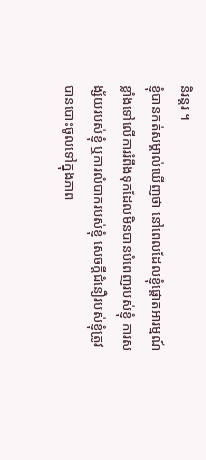និរន្តរ ។
ខ្ញុំបានកត់សម្គាល់ឃើញថា នៅពេលដែលខ្ញុំផ្តោតអារម្មណ៍ខ្លាំងទៅលើការរំពឹងទុកដែលមិនបានបំពេញរបស់ខ្ញុំ ការសង្ស័យរបស់ខ្ញុំ ឬការលំបាករបស់ខ្ញុំ សេចក្ដីជំនឿរបស់ខ្ញុំត្រូវបានបោះចូលទៅក្នុងភាព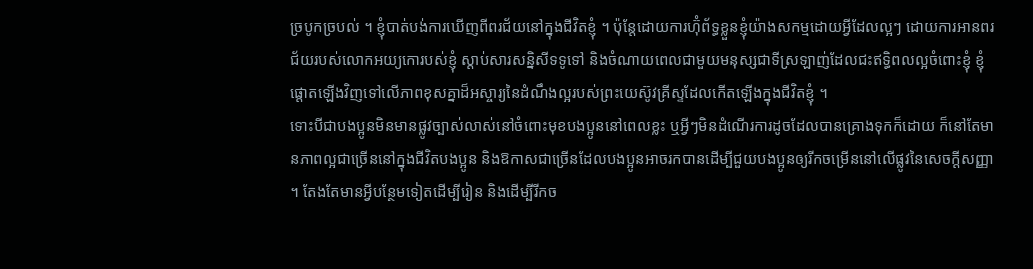ច្របូកច្របល់ ។ ខ្ញុំបាត់បង់ការឃើញពីពរជ័យនៅក្នុងជីវិតខ្ញុំ ។ ប៉ុន្តែដោយការហ៊ុំព័ទ្ធខ្លួនខ្ញុំយ៉ាងសកម្មដោយអ្វីដែលល្អៗ ដោយការអានពរជ័យរបស់លោកអយ្យកោរបស់ខ្ញុំ ស្តាប់សារសន្និសីទទូទៅ និងចំណាយពេលជាមួយមនុស្សជាទីស្រឡាញ់ដែលជះឥទ្ធិពលល្អចំពោះខ្ញុំ ខ្ញុំផ្តោតឡើងវិញទៅលើភាពខុសគ្នាដ៏អស្ចារ្យនៃដំណឹងល្អរបស់ព្រះយេស៊ូវគ្រីស្ទដែលកើតឡើងក្នុងជីវិតខ្ញុំ ។
ទោះបីជាបងប្អូនមិនមានផ្លូវច្បាស់លាស់នៅចំពោះមុខបងប្អូននៅពេលខ្លះ ឬអ្វីៗមិនដំណើរការដូចដែលបានគ្រោងទុកក៏ដោយ ក៏នៅតែមានភាពល្អជាច្រើននៅក្នុងជីវិតបងប្អូន និងឱកាសជាច្រើនដែលបងប្អូនអាចរកបានដើម្បីជួយបងប្អូនឲ្យរីកចម្រើននៅលើផ្លូវនៃសេចក្ដីសញ្ញា ។ តែងតែមានអ្វីបន្ថែមទៀតដើម្បីរៀន និងដើម្បីរីកច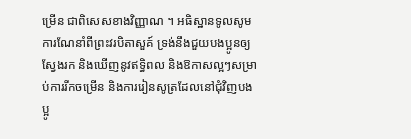ម្រើន ជាពិសេសខាងវិញ្ញាណ ។ អធិស្ឋានទូលសូមការណែនាំពីព្រះវរបិតាសួគ៍ ទ្រង់នឹងជួយបងប្អូនឲ្យស្វែងរក និងឃើញនូវឥទ្ធិពល និងឱកាសល្អៗសម្រាប់ការរីកចម្រើន និងការរៀនសូត្រដែលនៅជុំវិញបងប្អូ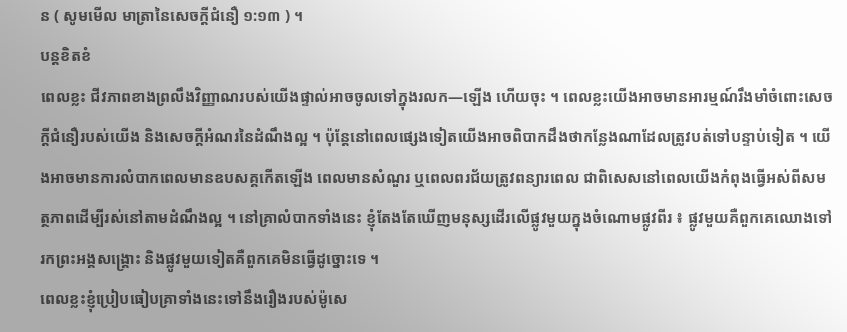ន ( សូមមើល មាត្រានៃសេចក្ដីជំនឿ ១:១៣ ) ។
បន្តខិតខំ
ពេលខ្លះ ជីវភាពខាងព្រលឹងវិញ្ញាណរបស់យើងផ្ទាល់អាចចូលទៅក្នុងរលក—ឡើង ហើយចុះ ។ ពេលខ្លះយើងអាចមានអារម្មណ៍រឹងមាំចំពោះសេចក្ដីជំនឿរបស់យើង និងសេចក្ដីអំណរនៃដំណឹងល្អ ។ ប៉ុន្តែនៅពេលផ្សេងទៀតយើងអាចពិបាកដឹងថាកន្លែងណាដែលត្រូវបត់ទៅបន្ទាប់ទៀត ។ យើងអាចមានការលំបាកពេលមានឧបសគ្គកើតឡើង ពេលមានសំណួរ ឬពេលពរជ័យត្រូវពន្យារពេល ជាពិសេសនៅពេលយើងកំពុងធ្វើអស់ពីសមត្ថភាពដើម្បីរស់នៅតាមដំណឹងល្អ ។ នៅគ្រាលំបាកទាំងនេះ ខ្ញុំតែងតែឃើញមនុស្សដើរលើផ្លូវមួយក្នុងចំណោមផ្លូវពីរ ៖ ផ្លូវមួយគឺពួកគេឈោងទៅរកព្រះអង្គសង្គ្រោះ និងផ្លូវមួយទៀតគឺពួកគេមិនធ្វើដូច្នោះទេ ។
ពេលខ្លះខ្ញុំប្រៀបធៀបគ្រាទាំងនេះទៅនឹងរឿងរបស់ម៉ូសេ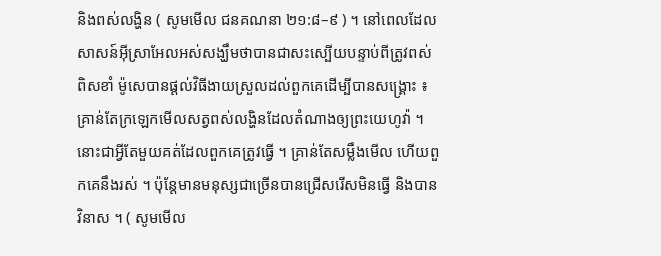និងពស់លង្ហិន ( សូមមើល ជនគណនា ២១:៨–៩ ) ។ នៅពេលដែលសាសន៍អ៊ីស្រាអែលអស់សង្ឃឹមថាបានជាសះស្បើយបន្ទាប់ពីត្រូវពស់ពិសខាំ ម៉ូសេបានផ្ដល់វិធីងាយស្រួលដល់ពួកគេដើម្បីបានសង្គ្រោះ ៖ គ្រាន់តែក្រឡេកមើលសត្វពស់លង្ហិនដែលតំណាងឲ្យព្រះយេហូវ៉ា ។ នោះជាអ្វីតែមួយគត់ដែលពួកគេត្រូវធ្វើ ។ គ្រាន់តែសម្លឹងមើល ហើយពួកគេនឹងរស់ ។ ប៉ុន្តែមានមនុស្សជាច្រើនបានជ្រើសរើសមិនធ្វើ និងបានវិនាស ។ ( សូមមើល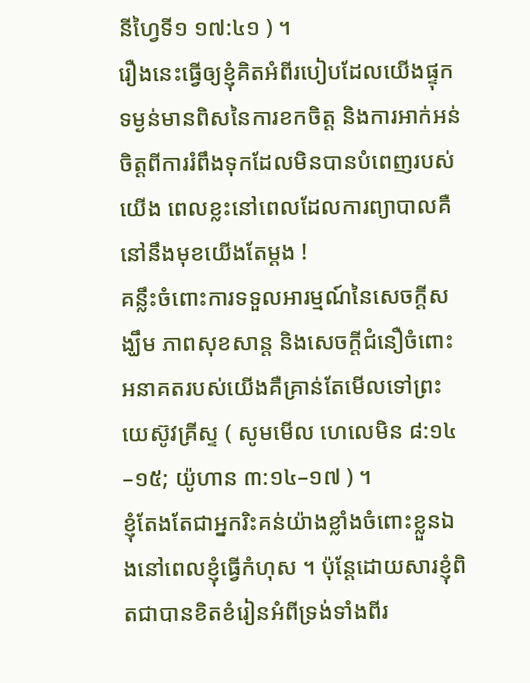នីហ្វៃទី១ ១៧:៤១ ) ។
រឿងនេះធ្វើឲ្យខ្ញុំគិតអំពីរបៀបដែលយើងផ្ទុកទម្ងន់មានពិសនៃការខកចិត្ត និងការអាក់អន់ចិត្តពីការរំពឹងទុកដែលមិនបានបំពេញរបស់យើង ពេលខ្លះនៅពេលដែលការព្យាបាលគឺនៅនឹងមុខយើងតែម្ដង !
គន្លឹះចំពោះការទទួលអារម្មណ៍នៃសេចក្ដីសង្ឃឹម ភាពសុខសាន្ត និងសេចក្ដីជំនឿចំពោះអនាគតរបស់យើងគឺគ្រាន់តែមើលទៅព្រះយេស៊ូវគ្រីស្ទ ( សូមមើល ហេលេមិន ៨:១៤–១៥; យ៉ូហាន ៣:១៤–១៧ ) ។
ខ្ញុំតែងតែជាអ្នករិះគន់យ៉ាងខ្លាំងចំពោះខ្លួនឯងនៅពេលខ្ញុំធ្វើកំហុស ។ ប៉ុន្ដែដោយសារខ្ញុំពិតជាបានខិតខំរៀនអំពីទ្រង់ទាំងពីរ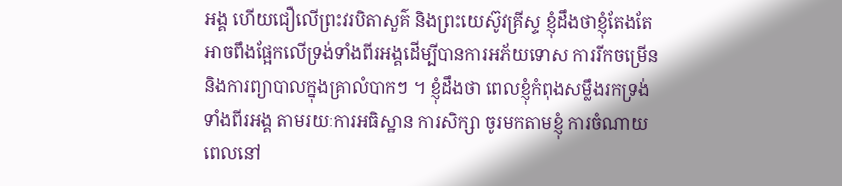អង្គ ហើយជឿលើព្រះវរបិតាសួគ៌ និងព្រះយេស៊ូវគ្រីស្ទ ខ្ញុំដឹងថាខ្ញុំតែងតែអាចពឹងផ្អែកលើទ្រង់ទាំងពីរអង្គដើម្បីបានការអភ័យទោស ការរីកចម្រើន និងការព្យាបាលក្នុងគ្រាលំបាកៗ ។ ខ្ញុំដឹងថា ពេលខ្ញុំកំពុងសម្លឹងរកទ្រង់ទាំងពីរអង្គ តាមរយៈការអធិស្ឋាន ការសិក្សា ចូរមកតាមខ្ញុំ ការចំណាយពេលនៅ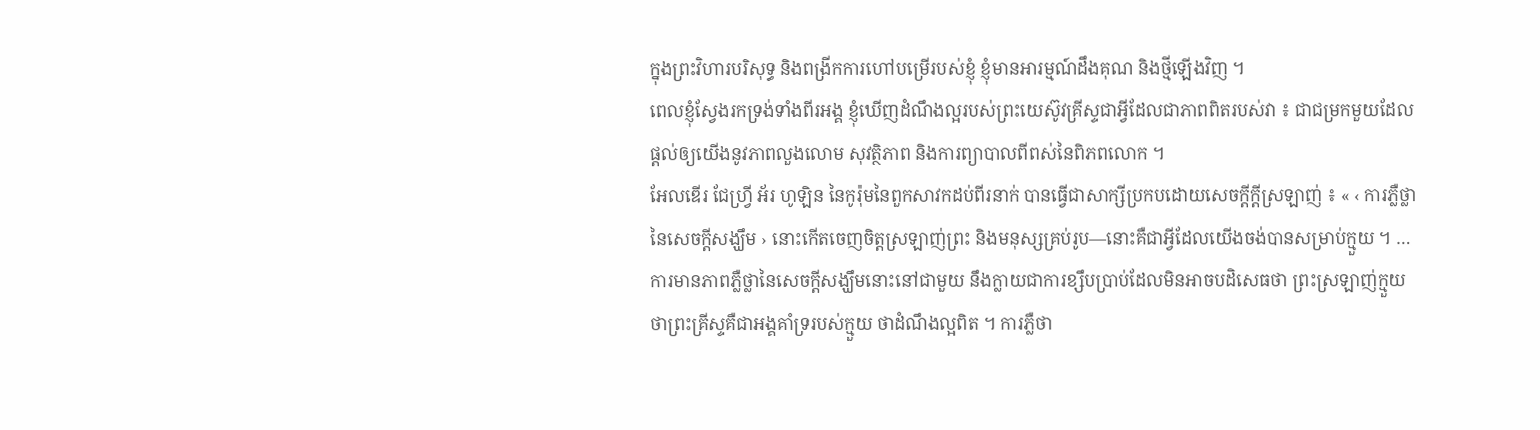ក្នុងព្រះវិហារបរិសុទ្ធ និងពង្រីកការហៅបម្រើរបស់ខ្ញុំ ខ្ញុំមានអារម្មណ៍ដឹងគុណ និងថ្មីឡើងវិញ ។
ពេលខ្ញុំស្វែងរកទ្រង់ទាំងពីរអង្គ ខ្ញុំឃើញដំណឹងល្អរបស់ព្រះយេស៊ូវគ្រីស្ទជាអ្វីដែលជាភាពពិតរបស់វា ៖ ជាជម្រកមួយដែលផ្ដល់ឲ្យយើងនូវភាពលួងលោម សុវត្ថិភាព និងការព្យាបាលពីពស់នៃពិភពលោក ។
អែលឌើរ ជែហ្វ្រី អ័រ ហូឡិន នៃកូរ៉ុមនៃពួកសាវកដប់ពីរនាក់ បានធ្វើជាសាក្សីប្រកបដោយសេចក្ដីក្ដីស្រឡាញ់ ៖ « ‹ ការភ្លឺថ្លានៃសេចក្ដីសង្ឃឹម › នោះកើតចេញចិត្តស្រឡាញ់ព្រះ និងមនុស្សគ្រប់រូប—នោះគឺជាអ្វីដែលយើងចង់បានសម្រាប់ក្មួយ ។ … ការមានភាពភ្លឺថ្លានៃសេចក្តីសង្ឃឹមនោះនៅជាមួយ នឹងក្លាយជាការខ្សឹបប្រាប់ដែលមិនអាចបដិសេធថា ព្រះស្រឡាញ់ក្មួយ ថាព្រះគ្រីស្ទគឺជាអង្គគាំទ្ររបស់ក្មួយ ថាដំណឹងល្អពិត ។ ការភ្លឺថា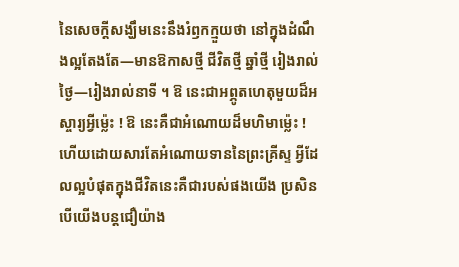នៃសេចក្តីសង្ឃឹមនេះនឹងរំឭកក្មួយថា នៅក្នុងដំណឹងល្អតែងតែ—មានឱកាសថ្មី ជីវិតថ្មី ឆ្នាំថ្មី រៀងរាល់ថ្ងៃ—រៀងរាល់នាទី ។ ឱ នេះជាអព្ភូតហេតុមួយដ៏អស្ចារ្យអ្វីម៉្លេះ ! ឱ នេះគឺជាអំណោយដ៏មហិមាម៉្លេះ ! ហើយដោយសារតែអំណោយទាននៃព្រះគ្រីស្ទ អ្វីដែលល្អបំផុតក្នុងជីវិតនេះគឺជារបស់ផងយើង ប្រសិនបើយើងបន្តជឿយ៉ាង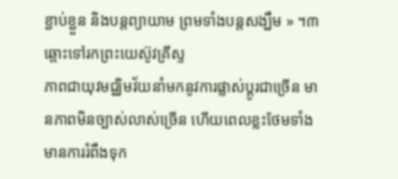ខ្ជាប់ខ្ជួន និងបន្តព្យាយាម ព្រមទាំងបន្តសង្ឃឹម » ។៣
ឆ្ពោះទៅរកព្រះយេស៊ូវគ្រីស្ទ
ភាពជាយុវមជ្ឈិមវ័យនាំមកនូវការផ្លាស់ប្តូរជាច្រើន មានភាពមិនច្បាស់លាស់ច្រើន ហើយពេលខ្លះថែមទាំងមានការរំពឹងទុក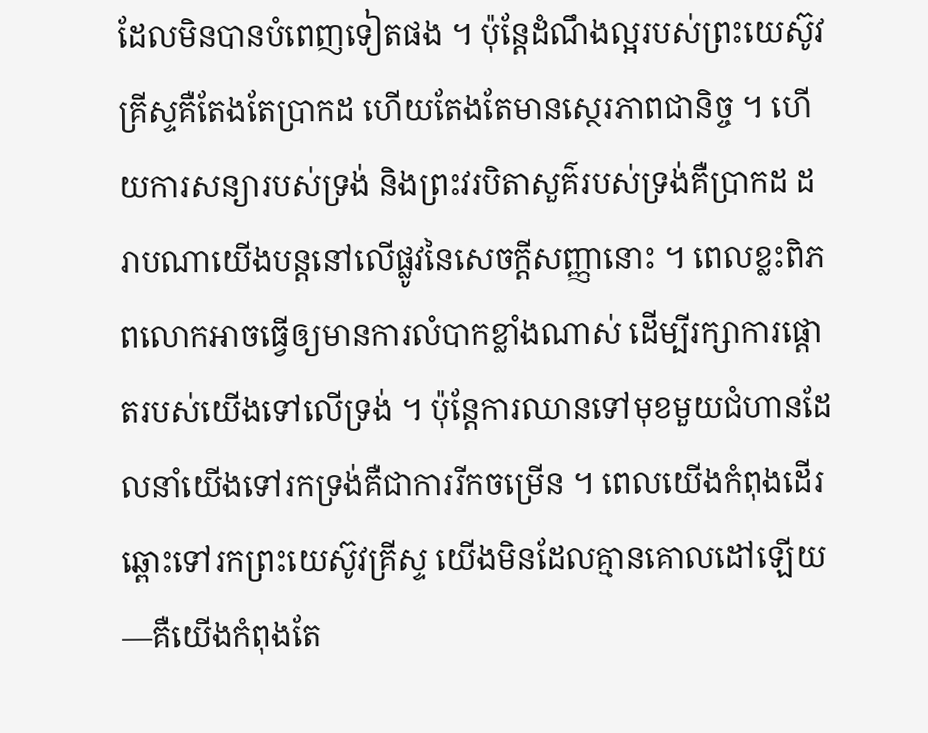ដែលមិនបានបំពេញទៀតផង ។ ប៉ុន្តែដំណឹងល្អរបស់ព្រះយេស៊ូវគ្រីស្ទគឺតែងតែប្រាកដ ហើយតែងតែមានស្ថេរភាពជានិច្ច ។ ហើយការសន្យារបស់ទ្រង់ និងព្រះវរបិតាសួគ៌របស់ទ្រង់គឺប្រាកដ ដរាបណាយើងបន្តនៅលើផ្លូវនៃសេចក្ដីសញ្ញានោះ ។ ពេលខ្លះពិភពលោកអាចធ្វើឲ្យមានការលំបាកខ្លាំងណាស់ ដើម្បីរក្សាការផ្តោតរបស់យើងទៅលើទ្រង់ ។ ប៉ុន្តែការឈានទៅមុខមួយជំហានដែលនាំយើងទៅរកទ្រង់គឺជាការរីកចម្រើន ។ ពេលយើងកំពុងដើរឆ្ពោះទៅរកព្រះយេស៊ូវគ្រីស្ទ យើងមិនដែលគ្មានគោលដៅឡើយ—គឺយើងកំពុងតែ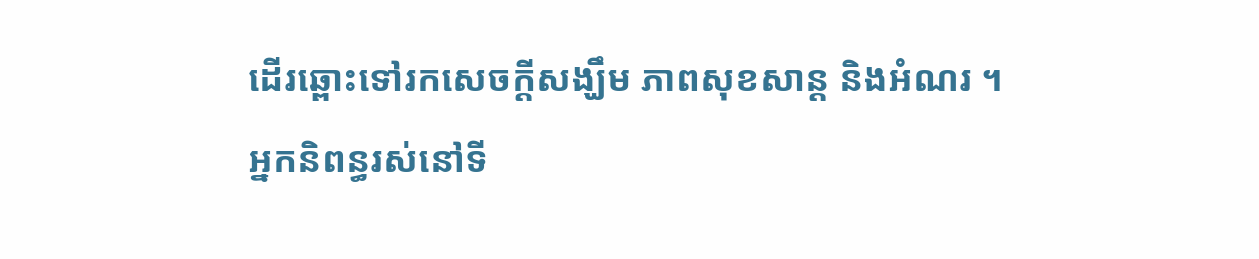ដើរឆ្ពោះទៅរកសេចក្ដីសង្ឃឹម ភាពសុខសាន្ត និងអំណរ ។
អ្នកនិពន្ធរស់នៅទី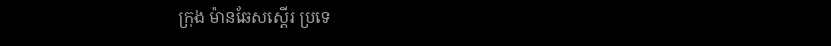ក្រុង ម៉ានឆែសស្តើរ ប្រទេ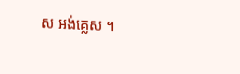ស អង់គ្លេស ។